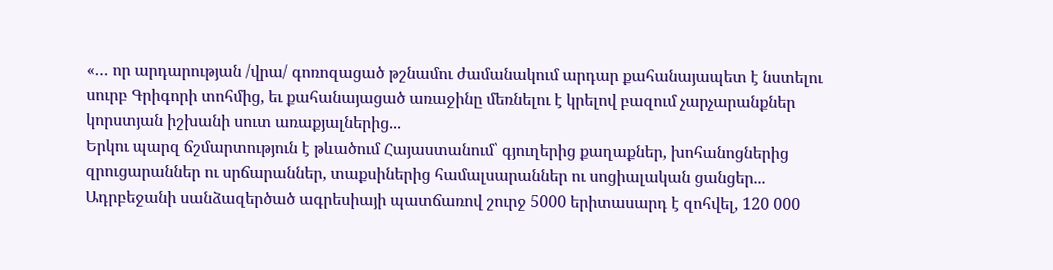«… որ արդարության /վրա/ գոռոզացած թշնամու ժամանակում արդար քահանայապետ է նստելու սուրբ Գրիգորի տոհմից, եւ քահանայացած առաջինը մեռնելու է կրելով բազում չարչարանքներ կորստյան իշխանի սուտ առաքյալներից...
Երկու պարզ ճշմարտություն է թևածում Հայաստանում՝ գյուղերից քաղաքներ, խոհանոցներից զրուցարաններ ու սրճարաններ, տաքսիներից համալսարաններ ու սոցիալական ցանցեր...
Ադրբեջանի սանձազերծած ագրեսիայի պատճառով շուրջ 5000 երիտասարդ է զոհվել, 120 000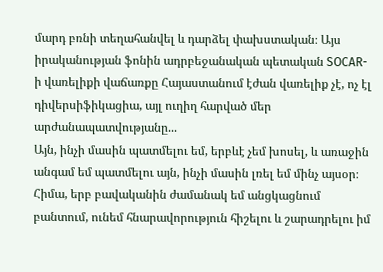մարդ բռնի տեղահանվել և դարձել փախստական։ Այս իրականության ֆոնին ադրբեջանական պետական SOCAR-ի վառելիքի վաճառքը Հայաստանում էժան վառելիք չէ, ոչ էլ դիվերսիֆիկացիա, այլ ուղիղ հարված մեր արժանապատվությանը...
Այն, ինչի մասին պատմելու եմ, երբևէ չեմ խոսել, և առաջին անգամ եմ պատմելու այն, ինչի մասին լռել եմ մինչ այսօր։
Հիմա, երբ բավականին ժամանակ եմ անցկացնում բանտում, ունեմ հնարավորություն հիշելու և շարադրելու իմ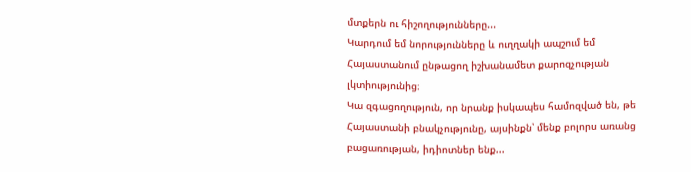մտքերն ու հիշողությունները...
Կարդում եմ նորությունները և ուղղակի ապշում եմ Հայաստանում ընթացող իշխանամետ քարոզչության լկտիությունից։
Կա զգացողություն, որ նրանք իսկապես համոզված են, թե Հայաստանի բնակչությունը, այսինքն՝ մենք բոլորս առանց բացառության, իդիոտներ ենք...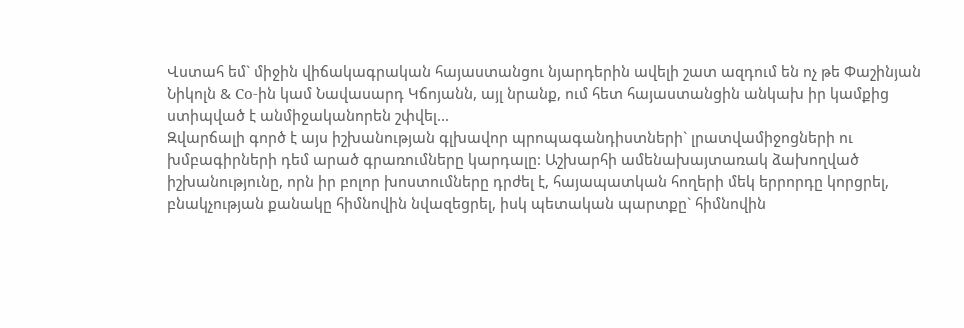Վստահ եմ` միջին վիճակագրական հայաստանցու նյարդերին ավելի շատ ազդում են ոչ թե Փաշինյան Նիկոլն & Co-ին կամ Նավասարդ Կճոյանն, այլ նրանք, ում հետ հայաստանցին անկախ իր կամքից ստիպված է անմիջականորեն շփվել...
Զվարճալի գործ է այս իշխանության գլխավոր պրոպագանդիստների` լրատվամիջոցների ու խմբագիրների դեմ արած գրառումները կարդալը: Աշխարհի ամենախայտառակ ձախողված իշխանությունը, որն իր բոլոր խոստումները դրժել է, հայապատկան հողերի մեկ երրորդը կորցրել, բնակչության քանակը հիմնովին նվազեցրել, իսկ պետական պարտքը` հիմնովին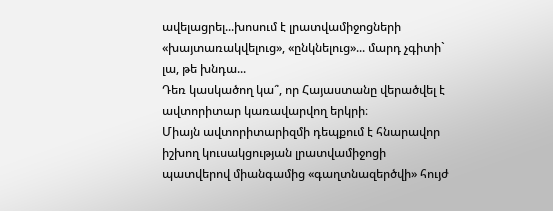ավելացրել...խոսում է լրատվամիջոցների «խայտառակվելուց», «ընկնելուց»... մարդ չգիտի` լա, թե խնդա...
Դեռ կասկածող կա՞, որ Հայաստանը վերածվել է ավտորիտար կառավարվող երկրի։
Միայն ավտորիտարիզմի դեպքում է հնարավոր իշխող կուսակցության լրատվամիջոցի պատվերով միանգամից «գաղտնազերծվի» հույժ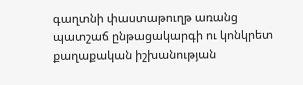գաղտնի փաստաթուղթ առանց պատշաճ ընթացակարգի ու կոնկրետ քաղաքական իշխանության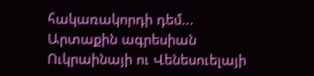հակառակորդի դեմ...
Արտաքին ագրեսիան Ուկրաինայի ու Վենեսուելայի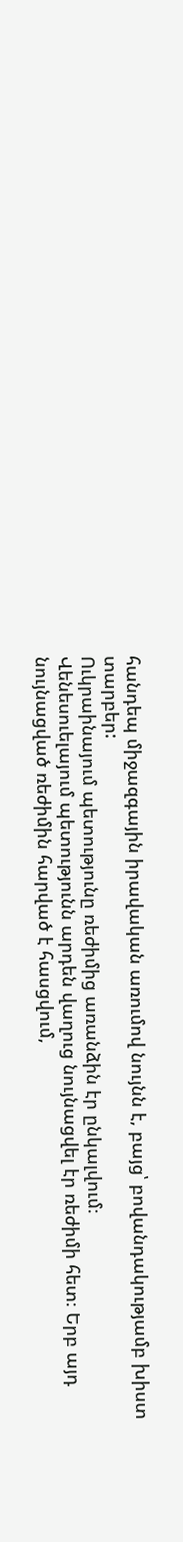հանդեպ միջազգային իրավական առումով նույնն է, բայց՝ բովանդակությամբ խիստ տարբեր:
Ուկրաինայում պետությունը ռեժիմից առանձին էր ընկալվում։
Վենեսուելայում պետությունն արդեն վաղուց նույնացվել էր ռեժիմի հետ։ Երբ այդ նույնացված ռեժիմին հարված է հասցվում,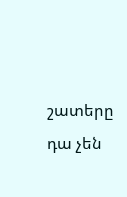շատերը դա չեն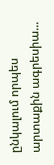ընկալում որպես արտաքին ագրեսիա...